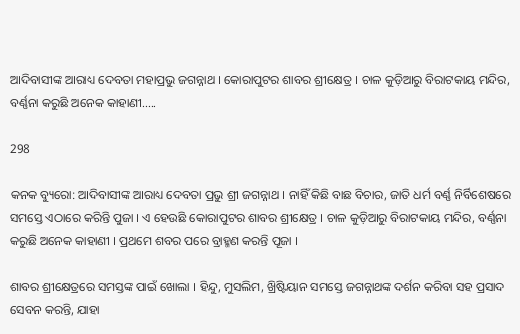ଆଦିବାସୀଙ୍କ ଆରାଧ୍ୟ ଦେବତା ମହାପ୍ରଭୁ ଜଗନ୍ନାଥ । କୋରାପୁଟର ଶାବର ଶ୍ରୀକ୍ଷେତ୍ର । ଚାଳ କୁଡ଼ିଆରୁ ବିରାଟକାୟ ମନ୍ଦିର, ବର୍ଣ୍ଣନା କରୁଛି ଅନେକ କାହାଣୀ…..

298

କନକ ବ୍ୟୁରୋ: ଆଦିବାସୀଙ୍କ ଆରାଧ୍ୟ ଦେବତା ପ୍ରଭୁ ଶ୍ରୀ ଜଗନ୍ନାଥ । ନାହିଁ କିଛି ବାଛ ବିଚାର, ଜାତି ଧର୍ମ ବର୍ଣ୍ଣ ନିର୍ବିଶେଷରେ ସମସ୍ତେ ଏଠାରେ କରିନ୍ତି ପୁଜା । ଏ ହେଉଛି କୋରାପୁଟର ଶାବର ଶ୍ରୀକ୍ଷେତ୍ର । ଚାଳ କୁଡ଼ିଆରୁ ବିରାଟକାୟ ମନ୍ଦିର, ବର୍ଣ୍ଣନା କରୁଛି ଅନେକ କାହାଣୀ । ପ୍ରଥମେ ଶବର ପରେ ବ୍ରାହ୍ମଣ କରନ୍ତି ପୂଜା ।

ଶାବର ଶ୍ରୀକ୍ଷେତ୍ରରେ ସମସ୍ତଙ୍କ ପାଇଁ ଖୋଲା । ହିନ୍ଦୁ, ମୁସଲିମ, ଖ୍ରିଷ୍ଟିୟାନ ସମସ୍ତେ ଜଗନ୍ନାଥଙ୍କ ଦର୍ଶନ କରିବା ସହ ପ୍ରସାଦ ସେବନ କରନ୍ତି, ଯାହା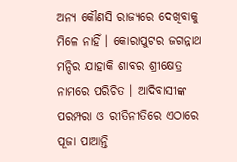ଅନ୍ୟ କୌଣସି ରାଜ୍ୟରେ ଦେଖିବାକୁ ମିଳେ ନାହିଁ । କୋରାପୁଟର ଜଗନ୍ନାଥ ମନ୍ଦିର ଯାହାକି ଶାବର ଶ୍ରୀକ୍ଷେତ୍ର ନାମରେ ପରିଚିତ । ଆଦିବାସୀଙ୍କ ପରମ୍ପରା ଓ ରୀତିନୀତିରେ ଏଠାରେ ପୂଜା ପାଆନ୍ତି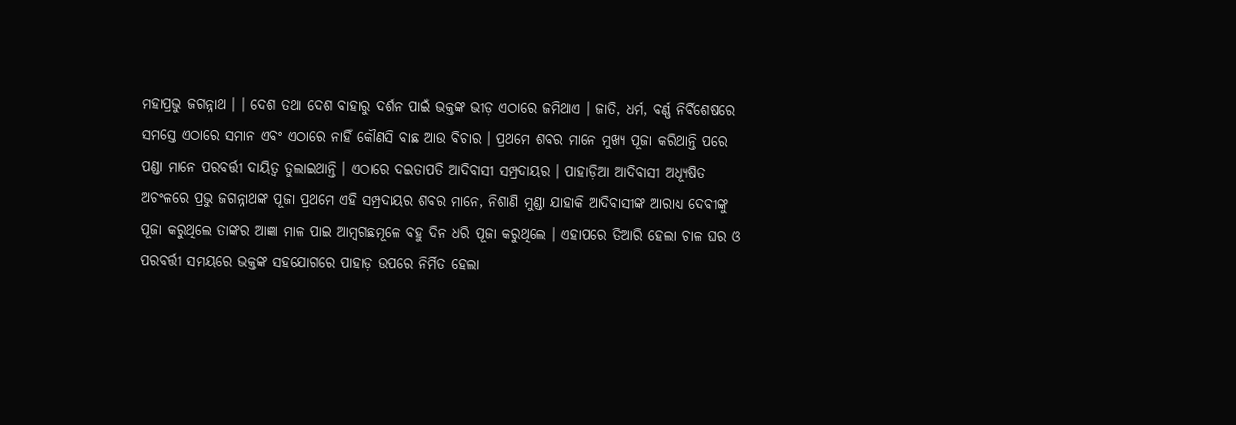ମହାପ୍ରଭୁ ଜଗନ୍ନାଥ । । ଦେଶ ତଥା ଦେଶ ବାହାରୁ ଦର୍ଶନ ପାଇଁ ଭକ୍ତଙ୍କ ଭୀଡ଼ ଏଠାରେ ଜମିଥାଏ । ଜାତି, ଧର୍ମ, ବର୍ଣ୍ଣ ନିର୍ବିଶେଷରେ ସମସ୍ତେ ଏଠାରେ ସମାନ ଏବଂ ଏଠାରେ ନାହିଁ କୌଣସି ବାଛ ଆଉ ବିଚାର । ପ୍ରଥମେ ଶବର ମାନେ ମୁଖ୍ୟ ପୂଜା କରିଥାନ୍ତି ପରେ ପଣ୍ଡା ମାନେ ପରବର୍ତ୍ତୀ ଦାୟିତ୍ୱ ତୁଲାଇଥାନ୍ତି । ଏଠାରେ ଦଇତାପତି ଆଦିବାସୀ ସମ୍ପ୍ରଦାୟର । ପାହାଡ଼ିଆ ଆଦିବାସୀ ଅଧ୍ୟୂଷିତ ଅଚଂଳରେ ପ୍ରଭୁ ଜଗନ୍ନାଥଙ୍କ ପୂଜା ପ୍ରଥମେ ଏହି ସମ୍ପ୍ରଦାୟର ଶବର ମାନେ, ନିଶାଣି ମୁଣ୍ଡା ଯାହାକି ଆଦିବାସୀଙ୍କ ଆରାଧ୍ୟ ଦେବୀଙ୍କୁ ପୂଜା କରୁଥିଲେ ତାଙ୍କର ଆଜ୍ଞା ମାଳ ପାଇ ଆମ୍ବଗଛମୂଳେ ବହୁ ଦିନ ଧରି ପୂଜା କରୁଥିଲେ । ଏହାପରେ ତିଆରି ହେଲା ଚାଳ ଘର ଓ ପରବର୍ତ୍ତୀ ସମୟରେ ଭକ୍ତଙ୍କ ସହଯୋଗରେ ପାହାଡ଼ ଉପରେ ନିର୍ମିତ ହେଲା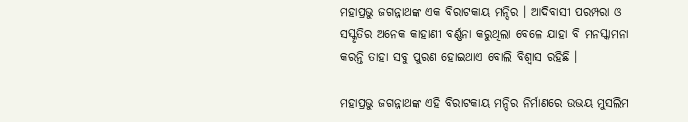ମହାପ୍ରଭୁ ଜଗନ୍ନାଥଙ୍କ ଏକ ବିରାଟକାୟ ମନ୍ଦିର । ଆଦିବାସୀ ପରମ୍ପରା ଓ ସସ୍କୃତିର ଅନେକ କାହାଣୀ ବର୍ଣ୍ଣନା କରୁଥିଲା ବେଳେ ଯାହା ବି ମନସ୍କାମନା କରନ୍ତି ତାହା ସବୁ ପୁରଣ ହୋଇଥାଏ ବୋଲି ବିଶ୍ୱାସ ରହିଛି ।

ମହାପ୍ରଭୁ ଜଗନ୍ନାଥଙ୍କ ଏହି ବିରାଟକାୟ ମନ୍ଦିର ନିର୍ମାଣରେ ଉଭୟ ମୁସଲିମ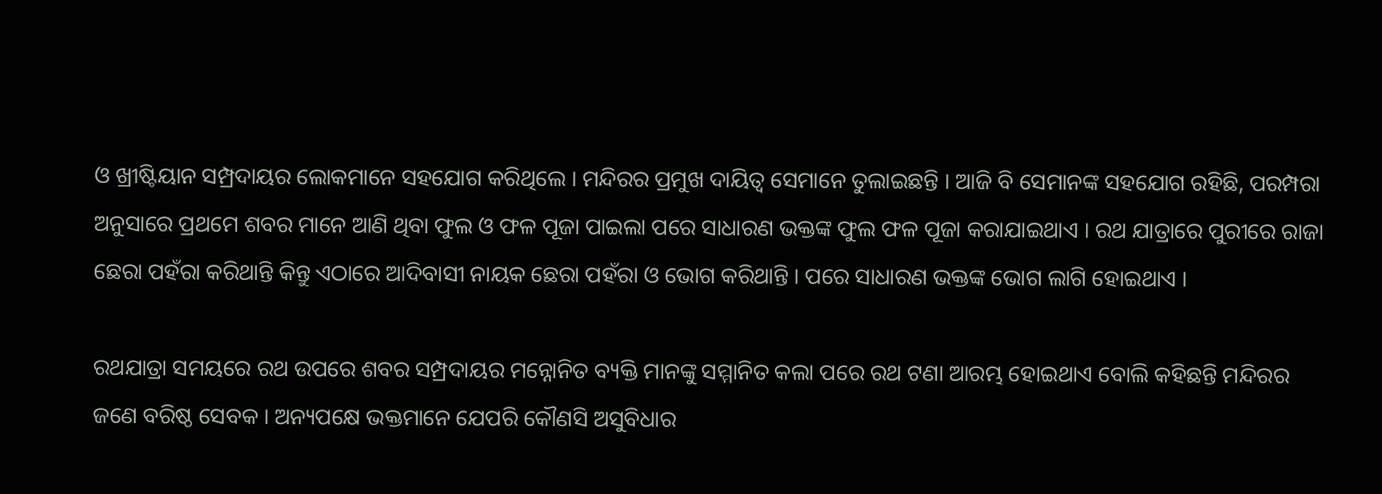ଓ ଖ୍ରୀଷ୍ଟିୟାନ ସମ୍ପ୍ରଦାୟର ଲୋକମାନେ ସହଯୋଗ କରିଥିଲେ । ମନ୍ଦିରର ପ୍ରମୁଖ ଦାୟିତ୍ୱ ସେମାନେ ତୁଲାଇଛନ୍ତି । ଆଜି ବି ସେମାନଙ୍କ ସହଯୋଗ ରହିଛି, ପରମ୍ପରା ଅନୁସାରେ ପ୍ରଥମେ ଶବର ମାନେ ଆଣି ଥିବା ଫୁଲ ଓ ଫଳ ପୂଜା ପାଇଲା ପରେ ସାଧାରଣ ଭକ୍ତଙ୍କ ଫୁଲ ଫଳ ପୂଜା କରାଯାଇଥାଏ । ରଥ ଯାତ୍ରାରେ ପୁରୀରେ ରାଜା ଛେରା ପହଁରା କରିଥାନ୍ତି କିନ୍ତୁ ଏଠାରେ ଆଦିବାସୀ ନାୟକ ଛେରା ପହଁରା ଓ ଭୋଗ କରିଥାନ୍ତି । ପରେ ସାଧାରଣ ଭକ୍ତଙ୍କ ଭୋଗ ଲାଗି ହୋଇଥାଏ ।

ରଥଯାତ୍ରା ସମୟରେ ରଥ ଉପରେ ଶବର ସମ୍ପ୍ରଦାୟର ମନ୍ନୋନିତ ବ୍ୟକ୍ତି ମାନଙ୍କୁ ସମ୍ମାନିତ କଲା ପରେ ରଥ ଟଣା ଆରମ୍ଭ ହୋଇଥାଏ ବୋଲି କହିଛନ୍ତି ମନ୍ଦିରର ଜଣେ ବରିଷ୍ଠ ସେବକ । ଅନ୍ୟପକ୍ଷେ ଭକ୍ତମାନେ ଯେପରି କୌଣସି ଅସୁବିଧାର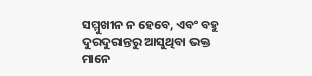ସମ୍ମୁଖୀନ ନ ହେବେ, ଏବଂ ବହୁ ଦୁରଦୁରାନ୍ତରୁ ଆସୁଥିବା ଭକ୍ତ ମାନେ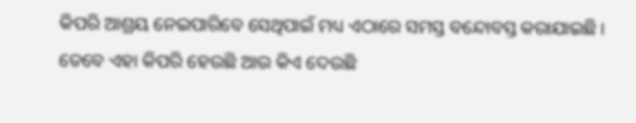କିପରି ଆଶ୍ରୟ ନେଇପାରିବେ ସେଥିପାଇଁ ମଧ୍ୟ ଏଠାରେ ସମସ୍ତ ବନ୍ଦୋବସ୍ତ କରାଯାଇଛି । ତେବେ ଏହା କିପରି ହେଉଛି ଆଉ କିଏ ଦେଉଛି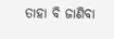ତାହା ବି ଜାଣିବା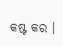କଷ୍ଟ କର ।